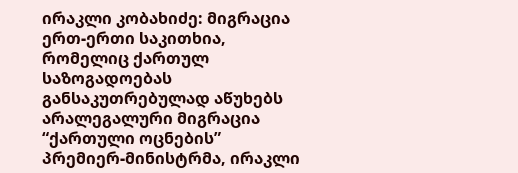ირაკლი კობახიძე: მიგრაცია ერთ-ერთი საკითხია, რომელიც ქართულ საზოგადოებას განსაკუთრებულად აწუხებს
არალეგალური მიგრაცია
“ქართული ოცნების” პრემიერ-მინისტრმა, ირაკლი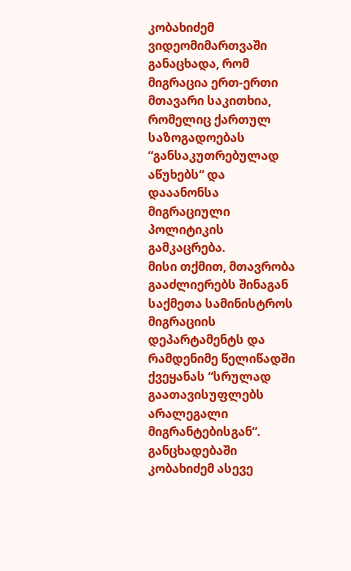კობახიძემ ვიდეომიმართვაში განაცხადა, რომ მიგრაცია ერთ-ერთი მთავარი საკითხია, რომელიც ქართულ საზოგადოებას “განსაკუთრებულად აწუხებს“ და დააანონსა მიგრაციული პოლიტიკის გამკაცრება.
მისი თქმით, მთავრობა გააძლიერებს შინაგან საქმეთა სამინისტროს მიგრაციის დეპარტამენტს და რამდენიმე წელიწადში ქვეყანას “სრულად გაათავისუფლებს არალეგალი მიგრანტებისგან“.
განცხადებაში კობახიძემ ასევე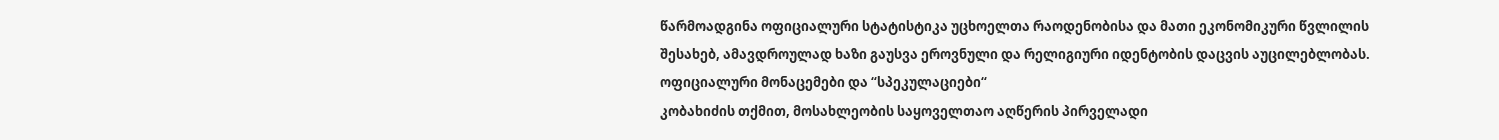წარმოადგინა ოფიციალური სტატისტიკა უცხოელთა რაოდენობისა და მათი ეკონომიკური წვლილის შესახებ, ამავდროულად ხაზი გაუსვა ეროვნული და რელიგიური იდენტობის დაცვის აუცილებლობას.
ოფიციალური მონაცემები და “სპეკულაციები“
კობახიძის თქმით, მოსახლეობის საყოველთაო აღწერის პირველადი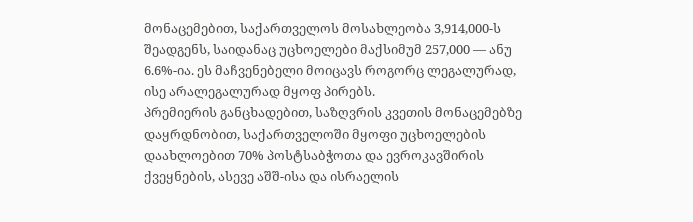მონაცემებით, საქართველოს მოსახლეობა 3,914,000-ს შეადგენს, საიდანაც უცხოელები მაქსიმუმ 257,000 — ანუ 6.6%-ია. ეს მაჩვენებელი მოიცავს როგორც ლეგალურად, ისე არალეგალურად მყოფ პირებს.
პრემიერის განცხადებით, საზღვრის კვეთის მონაცემებზე დაყრდნობით, საქართველოში მყოფი უცხოელების დაახლოებით 70% პოსტსაბჭოთა და ევროკავშირის ქვეყნების, ასევე აშშ-ისა და ისრაელის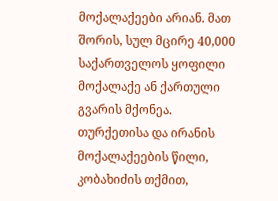მოქალაქეები არიან. მათ შორის, სულ მცირე 40,000 საქართველოს ყოფილი მოქალაქე ან ქართული გვარის მქონეა.
თურქეთისა და ირანის მოქალაქეების წილი, კობახიძის თქმით,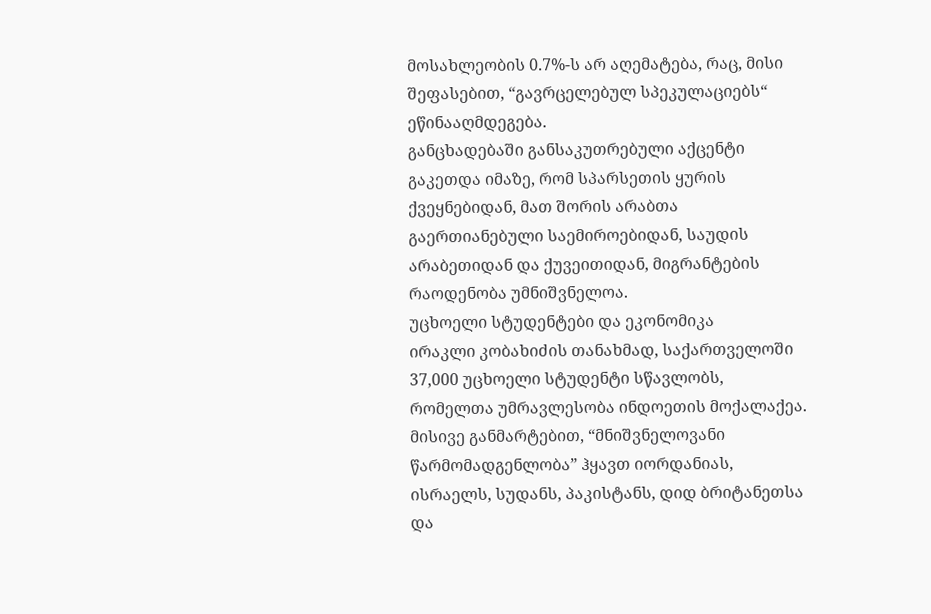მოსახლეობის 0.7%-ს არ აღემატება, რაც, მისი შეფასებით, “გავრცელებულ სპეკულაციებს“ ეწინააღმდეგება.
განცხადებაში განსაკუთრებული აქცენტი გაკეთდა იმაზე, რომ სპარსეთის ყურის ქვეყნებიდან, მათ შორის არაბთა გაერთიანებული საემიროებიდან, საუდის არაბეთიდან და ქუვეითიდან, მიგრანტების რაოდენობა უმნიშვნელოა.
უცხოელი სტუდენტები და ეკონომიკა
ირაკლი კობახიძის თანახმად, საქართველოში 37,000 უცხოელი სტუდენტი სწავლობს, რომელთა უმრავლესობა ინდოეთის მოქალაქეა. მისივე განმარტებით, “მნიშვნელოვანი წარმომადგენლობა” ჰყავთ იორდანიას, ისრაელს, სუდანს, პაკისტანს, დიდ ბრიტანეთსა და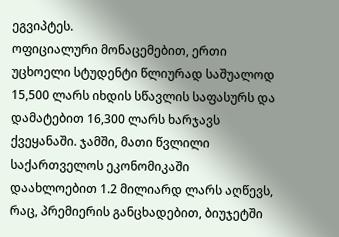ეგვიპტეს.
ოფიციალური მონაცემებით, ერთი უცხოელი სტუდენტი წლიურად საშუალოდ 15,500 ლარს იხდის სწავლის საფასურს და დამატებით 16,300 ლარს ხარჯავს ქვეყანაში. ჯამში, მათი წვლილი საქართველოს ეკონომიკაში დაახლოებით 1.2 მილიარდ ლარს აღწევს, რაც, პრემიერის განცხადებით, ბიუჯეტში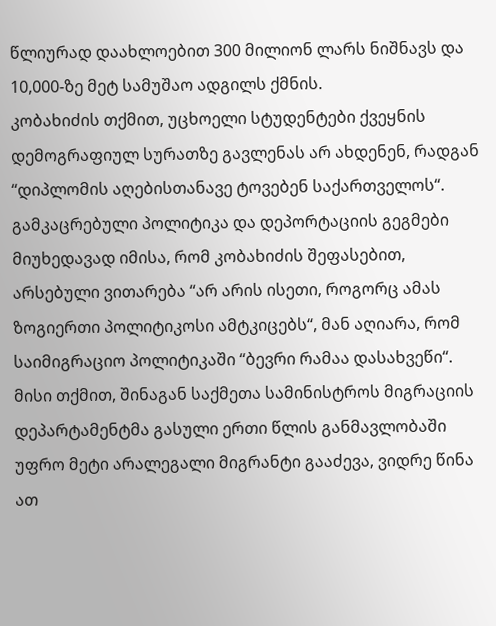წლიურად დაახლოებით 300 მილიონ ლარს ნიშნავს და 10,000-ზე მეტ სამუშაო ადგილს ქმნის.
კობახიძის თქმით, უცხოელი სტუდენტები ქვეყნის დემოგრაფიულ სურათზე გავლენას არ ახდენენ, რადგან “დიპლომის აღებისთანავე ტოვებენ საქართველოს“.
გამკაცრებული პოლიტიკა და დეპორტაციის გეგმები
მიუხედავად იმისა, რომ კობახიძის შეფასებით, არსებული ვითარება “არ არის ისეთი, როგორც ამას ზოგიერთი პოლიტიკოსი ამტკიცებს“, მან აღიარა, რომ საიმიგრაციო პოლიტიკაში “ბევრი რამაა დასახვეწი“.
მისი თქმით, შინაგან საქმეთა სამინისტროს მიგრაციის დეპარტამენტმა გასული ერთი წლის განმავლობაში უფრო მეტი არალეგალი მიგრანტი გააძევა, ვიდრე წინა ათ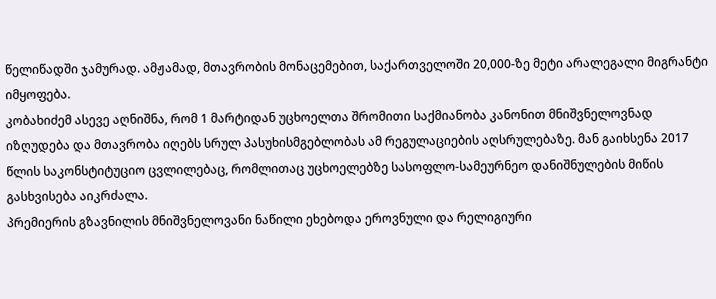წელიწადში ჯამურად. ამჟამად, მთავრობის მონაცემებით, საქართველოში 20,000-ზე მეტი არალეგალი მიგრანტი იმყოფება.
კობახიძემ ასევე აღნიშნა, რომ 1 მარტიდან უცხოელთა შრომითი საქმიანობა კანონით მნიშვნელოვნად იზღუდება და მთავრობა იღებს სრულ პასუხისმგებლობას ამ რეგულაციების აღსრულებაზე. მან გაიხსენა 2017 წლის საკონსტიტუციო ცვლილებაც, რომლითაც უცხოელებზე სასოფლო-სამეურნეო დანიშნულების მიწის გასხვისება აიკრძალა.
პრემიერის გზავნილის მნიშვნელოვანი ნაწილი ეხებოდა ეროვნული და რელიგიური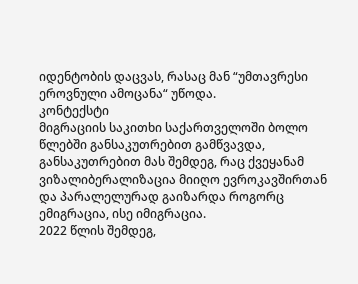იდენტობის დაცვას, რასაც მან “უმთავრესი ეროვნული ამოცანა“ უწოდა.
კონტექსტი
მიგრაციის საკითხი საქართველოში ბოლო წლებში განსაკუთრებით გამწვავდა, განსაკუთრებით მას შემდეგ, რაც ქვეყანამ ვიზალიბერალიზაცია მიიღო ევროკავშირთან და პარალელურად გაიზარდა როგორც ემიგრაცია, ისე იმიგრაცია.
2022 წლის შემდეგ,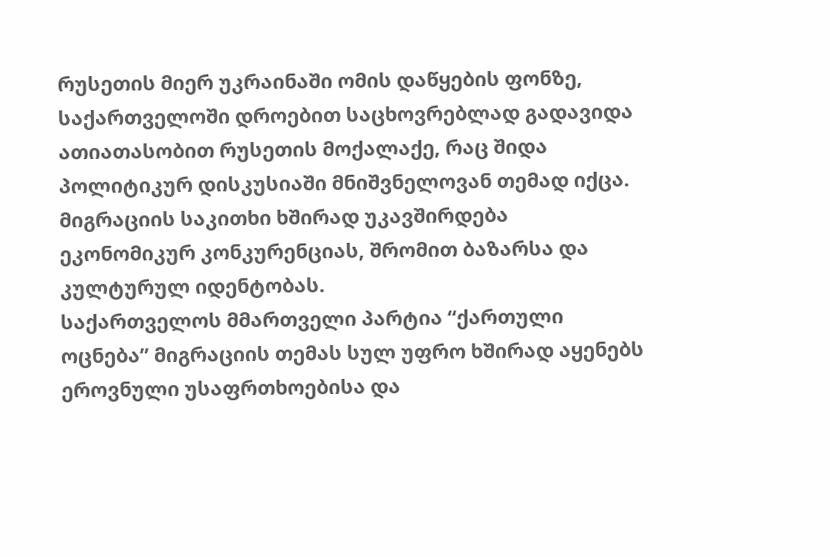რუსეთის მიერ უკრაინაში ომის დაწყების ფონზე, საქართველოში დროებით საცხოვრებლად გადავიდა ათიათასობით რუსეთის მოქალაქე, რაც შიდა პოლიტიკურ დისკუსიაში მნიშვნელოვან თემად იქცა. მიგრაციის საკითხი ხშირად უკავშირდება ეკონომიკურ კონკურენციას, შრომით ბაზარსა და კულტურულ იდენტობას.
საქართველოს მმართველი პარტია “ქართული ოცნება” მიგრაციის თემას სულ უფრო ხშირად აყენებს ეროვნული უსაფრთხოებისა და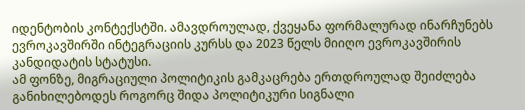იდენტობის კონტექსტში. ამავდროულად, ქვეყანა ფორმალურად ინარჩუნებს ევროკავშირში ინტეგრაციის კურსს და 2023 წელს მიიღო ევროკავშირის კანდიდატის სტატუსი.
ამ ფონზე, მიგრაციული პოლიტიკის გამკაცრება ერთდროულად შეიძლება განიხილებოდეს როგორც შიდა პოლიტიკური სიგნალი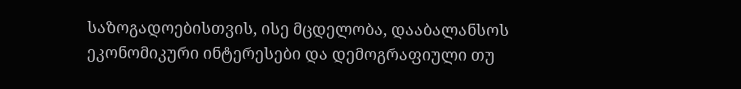საზოგადოებისთვის, ისე მცდელობა, დააბალანსოს ეკონომიკური ინტერესები და დემოგრაფიული თუ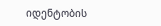იდენტობის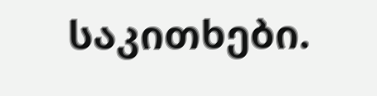საკითხები.